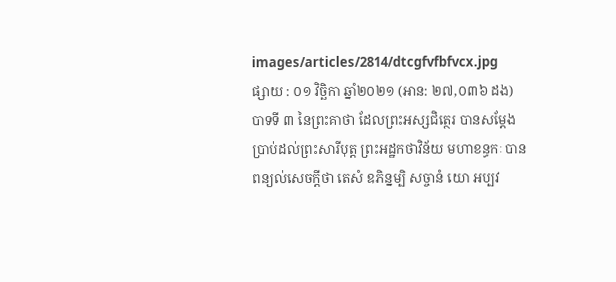images/articles/2814/dtcgfvfbfvcx.jpg
ផ្សាយ : ០១ វិច្ឆិកា ឆ្នាំ២០២១ (អាន: ២៧,០៣៦ ដង)
បាទទី ៣ នៃព្រះគាថា ដែលព្រះអស្សជិត្ថេរ បានសម្ដែងប្រាប់ដល់ព្រះសារីបុត្ត ព្រះអដ្ឋកថាវិន័យ មហាខន្ធកៈ បានពន្យល់សេចក្ដីថា តេសំ ឧភិន្នម្បិ សច្ចានំ យោ អប្បវ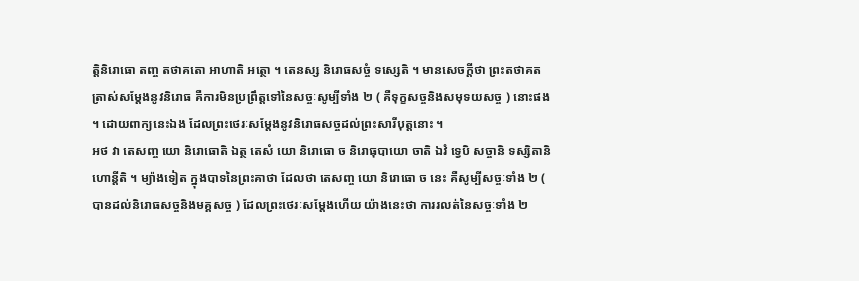ត្តិនិរោធោ តញ្ច តថាគតោ អាហាតិ អត្ថោ ។ តេនស្ស និរោធសច្ចំ ទស្សេតិ ។ មានសេចក្ដីថា ព្រះតថាគតត្រាស់សម្ដែងនូវនិរោធ គឺការមិនប្រព្រឹត្តទៅនៃសច្ចៈសូម្បីទាំង ២ ( គឺទុក្ខសច្ចនិងសមុទយសច្ច ) នោះផង ។ ដោយពាក្យនេះឯង ដែលព្រះថេរៈសម្ដែងនូវនិរោធសច្ចដល់ព្រះសារីបុត្តនោះ ។
អថ វា តេសញ្ច យោ និរោធោតិ ឯត្ថ តេសំ យោ និរោធោ ច និរោធុបាយោ ចាតិ ឯវំ ទ្វេបិ សច្ចានិ ទស្សិតានិ ហោន្តីតិ ។ ម្យ៉ាងទៀត ក្នុងបាទនៃព្រះគាថា ដែលថា តេសញ្ច យោ និរោធោ ច នេះ គឺសូម្បីសច្ចៈទាំង ២ ( បានដល់និរោធសច្ចនិងមគ្គសច្ច ) ដែលព្រះថេរៈសម្ដែងហើយ យ៉ាងនេះថា ការរលត់នៃសច្ចៈទាំង ២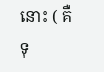នោះ ( គឺទុ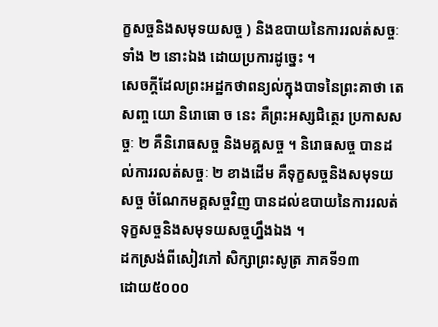ក្ខសច្ចនិងសមុទយសច្ច ) និងឧបាយនៃការរលត់សច្ចៈទាំង ២ នោះឯង ដោយប្រការដូច្នេះ ។
សេចក្ដីដែលព្រះអដ្ឋកថាពន្យល់ក្នុងបាទនៃព្រះគាថា តេសញ្ច យោ និរោធោ ច នេះ គឺព្រះអស្សជិត្ថេរ ប្រកាសសច្ចៈ ២ គឺនិរោធសច្ច និងមគ្គសច្ច ។ និរោធសច្ច បានដល់ការរលត់សច្ចៈ ២ ខាងដើម គឺទុក្ខសច្ចនិងសមុទយសច្ច ចំណែកមគ្គសច្ចវិញ បានដល់ឧបាយនៃការរលត់ទុក្ខសច្ចនិងសមុទយសច្ចហ្នឹងឯង ។
ដកស្រង់ពីសៀវភៅ សិក្សាព្រះសូត្រ ភាគទី១៣
ដោយ៥០០០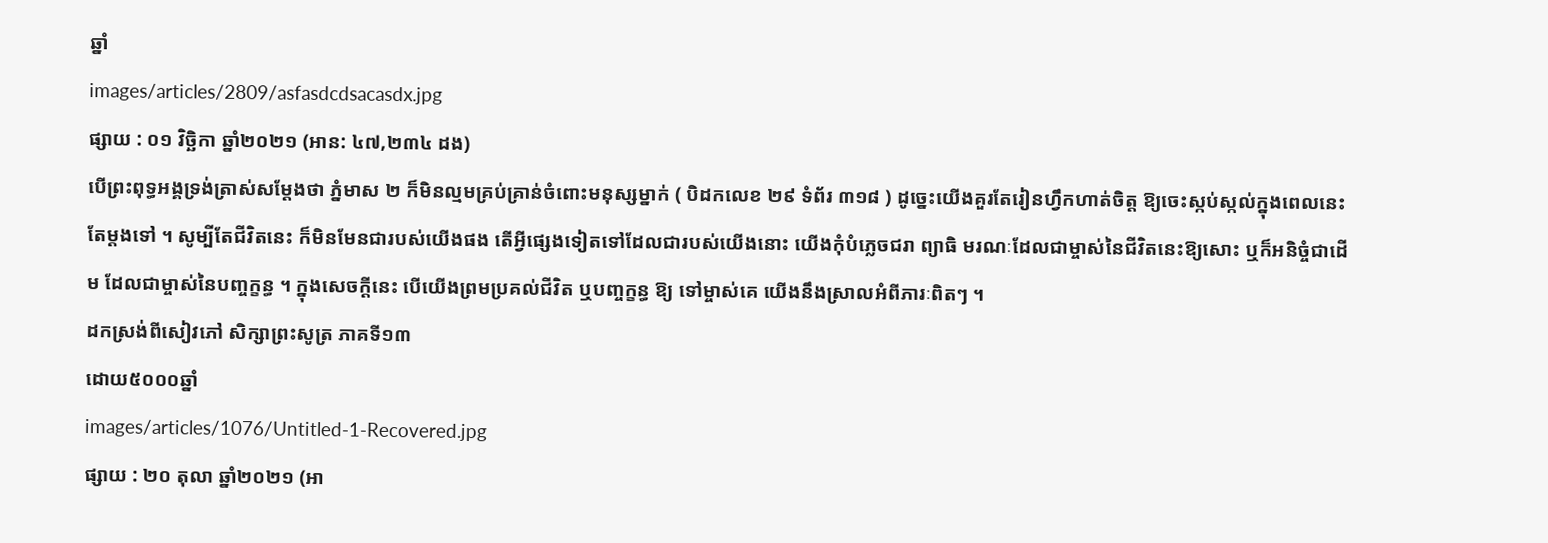ឆ្នាំ
images/articles/2809/asfasdcdsacasdx.jpg
ផ្សាយ : ០១ វិច្ឆិកា ឆ្នាំ២០២១ (អាន: ៤៧,២៣៤ ដង)
បើព្រះពុទ្ធអង្គទ្រង់ត្រាស់សម្ដែងថា ភ្នំមាស ២ ក៏មិនល្មមគ្រប់គ្រាន់ចំពោះមនុស្សម្នាក់ ( បិដកលេខ ២៩ ទំព័រ ៣១៨ ) ដូច្នេះយើងគួរតែរៀនហ្វឹកហាត់ចិត្ត ឱ្យចេះស្កប់ស្កល់ក្នុងពេលនេះតែម្ដងទៅ ។ សូម្បីតែជីវិតនេះ ក៏មិនមែនជារបស់យើងផង តើអ្វីផ្សេងទៀតទៅដែលជារបស់យើងនោះ យើងកុំបំភ្លេចជរា ព្យាធិ មរណៈដែលជាម្ចាស់នៃជីវិតនេះឱ្យសោះ ឬក៏អនិច្ចំជាដើម ដែលជាម្ចាស់នៃបញ្ចក្ខន្ធ ។ ក្នុងសេចក្ដីនេះ បើយើងព្រមប្រគល់ជីវិត ឬបញ្ចក្ខន្ធ ឱ្យ ទៅម្ចាស់គេ យើងនឹងស្រាលអំពីភារៈពិតៗ ។
ដកស្រង់ពីសៀវភៅ សិក្សាព្រះសូត្រ ភាគទី១៣
ដោយ៥០០០ឆ្នាំ
images/articles/1076/Untitled-1-Recovered.jpg
ផ្សាយ : ២០ តុលា ឆ្នាំ២០២១ (អា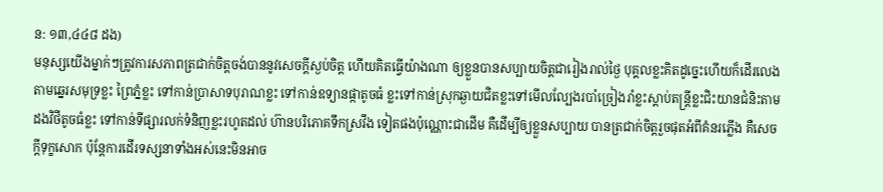ន: ១៣,៤៤៨ ដង)
មនុស្សយើងម្នាក់ៗត្រូវការសភាពត្រជាក់ចិត្តចង់បាននូវសេចក្តីស្ងប់ចិត្ត ហើយគិតធ្វើយ៉ាងណា ឲ្យខ្លួនបានសប្បាយចិត្តជារៀងរាល់ថ្ងៃ បុគ្គលខ្លះគិតដូច្នេះហើយក៏ដើរលេងតាមឆ្នេរសមុទ្រខ្លះ ព្រៃភ្នំខ្លះ ទៅកាន់ប្រាសាទបុរាណខ្លះ ទៅកាន់ឧទ្យានផ្កាតូចធំ ខ្លះទៅកាន់ស្រុកឆ្ងាយជិតខ្លះទៅមើលល្បែងរបាំច្រៀងរាំខ្លះស្តាប់តន្ត្រីខ្លះជិះយានជំនិះតាមដងវិថីតូចធំខ្លះ ទៅកាន់ទីផ្សារលក់ទំនិញខ្លះរហូតដល់ ហ៊ានបរិភោគទឹកស្រវឹង ទៀតផងប៉ុណ្ណោះជាដើម គឺដើម្បីឲ្យខ្លួនសប្បាយ បានត្រជាក់ចិត្តរួចផុតអំពីគំនរភ្លើង គឺសេចក្តីទុក្ខសោក ប៉ុន្តែការដើរទស្សនាទាំងអស់នេះមិនអាច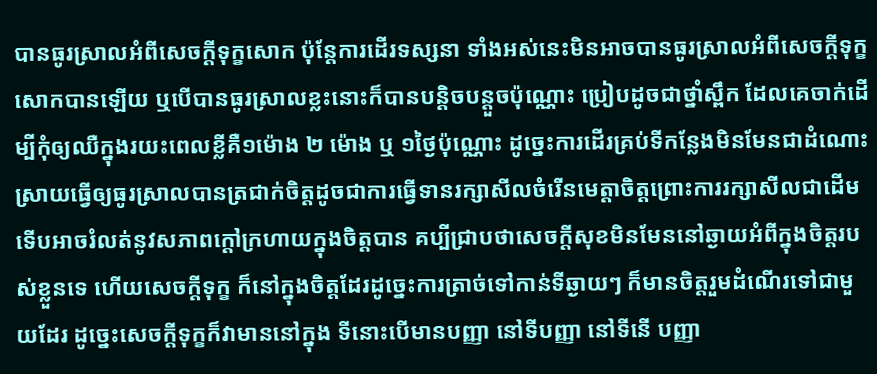បានធូរស្រាលអំពីសេចក្តីទុក្ខសោក ប៉ុន្តែការដើរទស្សនា ទាំងអស់នេះមិនអាចបានធូរស្រាលអំពីសេចក្តីទុក្ខសោកបានឡើយ ឬបើបានធូរស្រាលខ្លះនោះក៏បានបន្តិចបន្តួចប៉ុណ្ណោះ ប្រៀបដូចជាថ្នាំស្ពឹក ដែលគេចាក់ដើម្បីកុំឲ្យឈឺក្នុងរយះពេលខ្លីគឺ១ម៉ោង ២ ម៉ោង ឬ ១ថ្ងៃប៉ុណ្ណោះ ដូច្នេះការដើរគ្រប់ទីកន្លែងមិនមែនជាដំណោះស្រាយធ្វើឲ្យធូរស្រាលបានត្រជាក់ចិត្តដូចជាការធ្វើទានរក្សាសីលចំរើនមេត្តាចិត្តព្រោះការរក្សាសីលជាដើមទើបអាចរំលត់នូវសភាពក្តៅក្រហាយក្នុងចិត្តបាន គប្បីជ្រាបថាសេចក្តីសុខមិនមែននៅឆ្ងាយអំពីក្នុងចិត្តរបស់ខ្លួនទេ ហើយសេចក្តីទុក្ខ ក៏នៅក្នុងចិត្តដែរដូច្នេះការត្រាច់ទៅកាន់ទីឆ្ងាយៗ ក៏មានចិត្តរួមដំណើរទៅជាមួយដែរ ដូច្នេះសេចក្តីទុក្ខក៏វាមាននៅក្នុង ទីនោះបើមានបញ្ញា នៅទីបញ្ញា នៅទីនើ បញ្ញា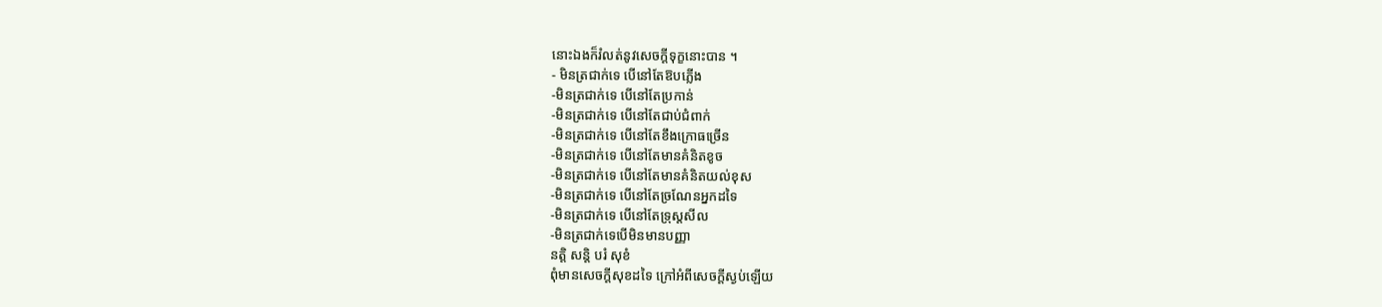នោះឯងក៏រំលត់នូវសេចក្តីទុក្ខនោះបាន ។
- មិនត្រជាក់ទេ បើនៅតែឱបភ្លើង
-មិនត្រជាក់ទេ បើនៅតែប្រកាន់
-មិនត្រជាក់ទេ បើនៅតែជាប់ជំពាក់
-មិនត្រជាក់ទេ បើនៅតែខឹងក្រោធច្រើន
-មិនត្រជាក់ទេ បើនៅតែមានគំនិតខូច
-មិនត្រជាក់ទេ បើនៅតែមានគំនិតយល់ខុស
-មិនត្រជាក់ទេ បើនៅតែច្រណែនអ្នកដទៃ
-មិនត្រជាក់ទេ បើនៅតែទ្រុស្តសីល
-មិនត្រជាក់ទេបើមិនមានបញ្ញា
នត្តិ សន្តិ បរំ សុខំ
ពុំមានសេចក្តីសុខដទៃ ក្រៅអំពីសេចក្តីស្ងប់ឡើយ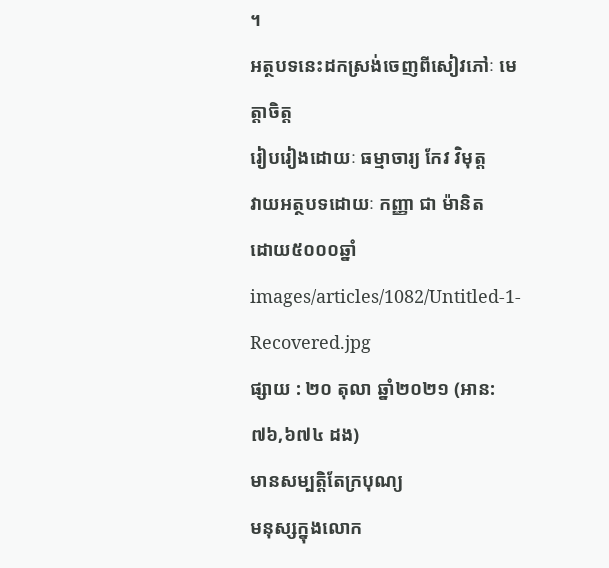។
អត្ថបទនេះដកស្រង់ចេញពីសៀវភៅៈ មេត្តាចិត្ត
រៀបរៀងដោយៈ ធម្មាចារ្យ កែវ វិមុត្ត
វាយអត្ថបទដោយៈ កញ្ញា ជា ម៉ានិត
ដោយ៥០០០ឆ្នាំ
images/articles/1082/Untitled-1-Recovered.jpg
ផ្សាយ : ២០ តុលា ឆ្នាំ២០២១ (អាន: ៧៦,៦៧៤ ដង)
មានសម្បត្តិតែក្របុណ្យ
មនុស្សក្នុងលោក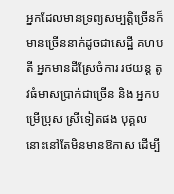អ្នកដែលមានទ្រព្យសម្បត្តិច្រើនក៏មានច្រើននាក់ដូចជាសេដ្ឋី គហបតី អ្នកមានដីស្រែចំការ រថយន្ត តូវធំមាសប្រាក់ជាច្រើន និង អ្នកបម្រើប្រុស ស្រីទៀតផង បុគ្គលនោះនៅតែមិនមានឱកាស ដើម្បី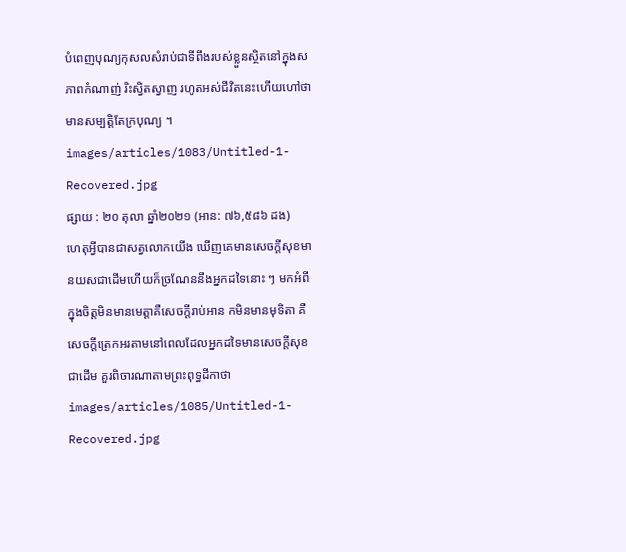បំពេញបុណ្យកុសលសំរាប់ជាទីពឹងរបស់ខ្លួនស្ថិតនៅក្នុងសភាពកំណាញ់ រិះស្វិតស្វាញ រហូតអស់ជីវិតនេះហើយហៅថា មានសម្បត្តិតែក្របុណ្យ ។
images/articles/1083/Untitled-1-Recovered.jpg
ផ្សាយ : ២០ តុលា ឆ្នាំ២០២១ (អាន: ៧៦,៥៨៦ ដង)
ហេតុអ្វីបានជាសត្វលោកយើង ឃើញគេមានសេចក្តីសុខមានយសជាដើមហើយក៏ច្រណែននឹងអ្នកដទៃនោះ ៗ មកអំពីក្នុងចិត្តមិនមានមេត្តាគឺសេចក្តីរាប់អាន កមិនមានមុទិតា គឺសេចក្តីត្រេកអរតាមនៅពេលដែលអ្នកដទៃមានសេចក្តីសុខជាដើម គួរពិចារណាតាមព្រះពុទ្ធដីកាថា
images/articles/1085/Untitled-1-Recovered.jpg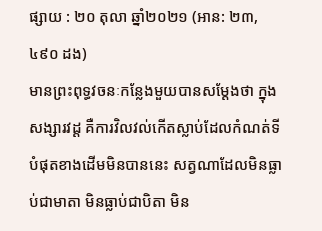ផ្សាយ : ២០ តុលា ឆ្នាំ២០២១ (អាន: ២៣,៤៩០ ដង)
មានព្រះពុទ្ធវចនៈកន្លែងមួយបានសម្តែងថា ក្នុងសង្សារវដ្ដ គឺការវិលវល់កើតស្លាប់ដែលកំណត់ទីបំផុតខាងដើមមិនបាននេះ សត្វណាដែលមិនធ្លាប់ជាមាតា មិនធ្លាប់ជាបិតា មិន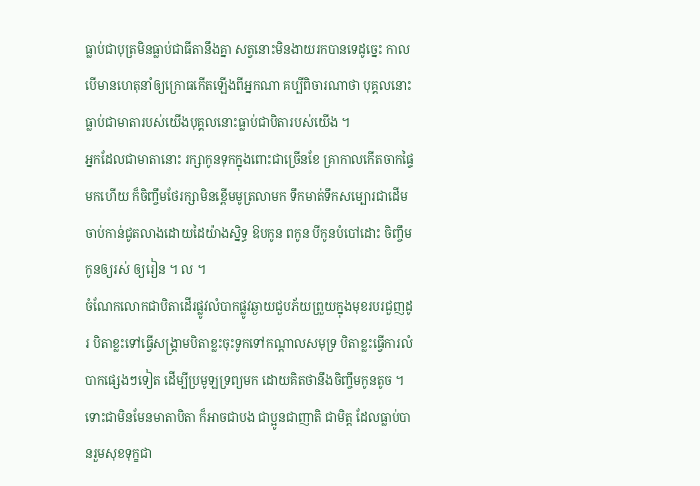ធ្លាប់ជាបុត្រមិនធ្លាប់ជាធីតានឹងគ្នា សត្វនោះមិនងាយរកបានទេដូច្នេះ កាលបើមានហេតុនាំឲ្យក្រោធកើតឡើងពីអ្នកណា គប្បីពិចារណាថា បុគ្គលនោះធ្លាប់ជាមាតារបស់យើងបុគ្គលនោះធ្លាប់ជាបិតារបស់យើង ។
អ្នកដែលជាមាតានោះ រក្សាកូនទុកក្នុងពោះជាច្រើនខែ គ្រាកាលកើតចាកផ្ទៃមកហើយ ក៏ចិញ្ចឹមថែរក្សាមិនខ្ពើមមូត្រលាមក ទឹកមាត់ទឹកសម្បោរជាដើម ចាប់កាន់ជូតលាងដោយដៃយ៉ាងស្និទ្ធ ឱបកូន ពកូន បីកូនបំបៅដោះ ចិញ្ចឹមកូនឲ្យរស់ ឲ្យរៀន ។ ល ។
ចំណែកលោកជាបិតាដើរផ្លូវលំបាកផ្លូវឆ្ងាយជួបភ័យព្រួយក្នុងមុខរបរជួញដូរ បិតាខ្លះទៅធ្វើសង្គ្រាមបិតាខ្លះចុះទូកទៅកណ្តាលសមុទ្រ បិតាខ្លះធ្វើការលំបាកផ្សេងៗទៀត ដើម្បីប្រមូឡទ្រព្យមក ដោយគិតថានឹងចិញ្ចឹមកូនតូច ។ទោះជាមិនមែនមាតាបិតា ក៏អាចជាបង ជាប្អូនជាញាតិ ជាមិត្ត ដែលធ្លាប់បានរួមសុខទុក្ខជា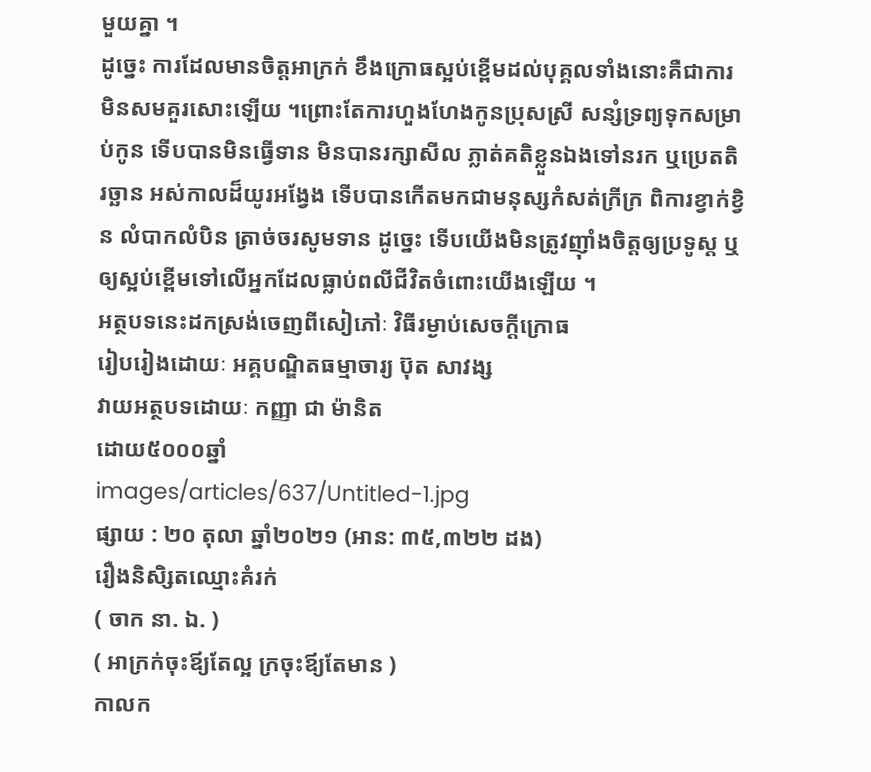មួយគ្នា ។
ដូច្នេះ ការដែលមានចិត្តអាក្រក់ ខឹងក្រោធស្អប់ខ្ពើមដល់បុគ្គលទាំងនោះគឺជាការមិនសមគួរសោះឡើយ ។ព្រោះតែការហួងហែងកូនប្រុសស្រី សន្សំទ្រព្យទុកសម្រាប់កូន ទើបបានមិនធ្វើទាន មិនបានរក្សាសីល ភ្លាត់គតិខ្លួនឯងទៅនរក ឬប្រេតតិរច្ឆាន អស់កាលដ៏យូរអង្វែង ទើបបានកើតមកជាមនុស្សកំសត់ក្រីក្រ ពិការខ្វាក់ខ្វិន លំបាកលំបិន ត្រាច់ចរសូមទាន ដូច្នេះ ទើបយើងមិនត្រូវញ៉ាំងចិត្តឲ្យប្រទូស្ត ឬ ឲ្យស្អប់ខ្ពើមទៅលើអ្នកដែលធ្លាប់ពលីជីវិតចំពោះយើងឡើយ ។
អត្ថបទនេះដកស្រង់ចេញពីសៀភៅៈ វិធីរម្ងាប់សេចក្តីក្រោធ
រៀបរៀងដោយៈ អគ្គបណ្ឌិតធម្មាចារ្យ ប៊ុត សាវង្ស
វាយអត្ថបទដោយៈ កញ្ញា ជា ម៉ានិត
ដោយ៥០០០ឆ្នាំ
images/articles/637/Untitled-1.jpg
ផ្សាយ : ២០ តុលា ឆ្នាំ២០២១ (អាន: ៣៥,៣២២ ដង)
រឿងនិសិ្សតឈ្មោះគំរក់
( ចាក នា. ឯ. )
( អាក្រក់ចុះឪ្យតែល្អ ក្រចុះឪ្យតែមាន )
កាលក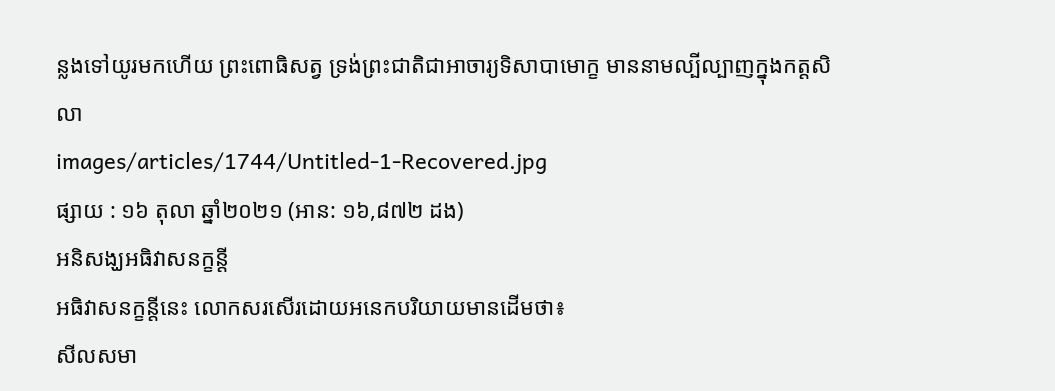ន្លងទៅយូរមកហើយ ព្រះពោធិសត្វ ទ្រង់ព្រះជាតិជាអាចារ្យទិសាបាមោក្ខ មាននាមល្បីល្បាញក្នុងកត្តសិលា
images/articles/1744/Untitled-1-Recovered.jpg
ផ្សាយ : ១៦ តុលា ឆ្នាំ២០២១ (អាន: ១៦,៨៧២ ដង)
អនិសង្ឃអធិវាសនក្ខន្តី
អធិវាសនក្ខន្តីនេះ លោកសរសើរដោយអនេកបរិយាយមានដើមថា៖
សីលសមា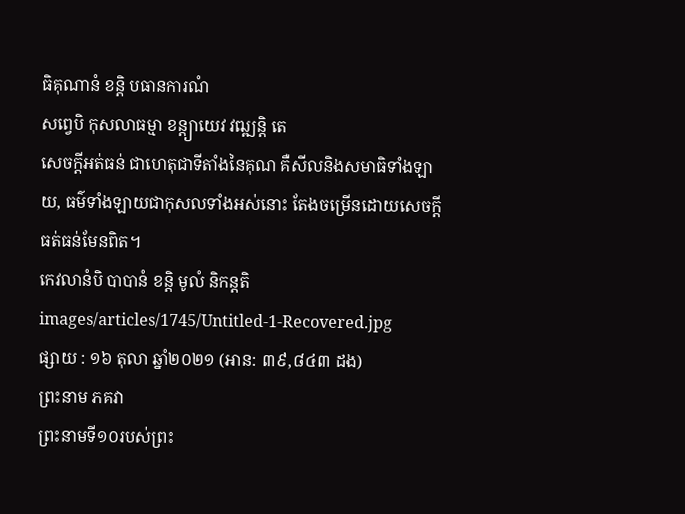ធិគុណានំ ខន្តិ បធានការណំ
សព្វេបិ កុសលាធម្មា ខន្ត្យាយេវ វឍ្ឍន្តិ តេ
សេចក្ដីអត់ធន់ ជាហេតុជាទីតាំងនៃគុណ គឺសីលនិងសមាធិទាំងឡាយ, ធម៌ទាំងឡាយជាកុសលទាំងអស់នោះ តែងចម្រើនដោយសេចក្ដីធត់ធន់មែនពិត។
កេវលានំបិ បាបានំ ខន្តិ មូលំ និកន្តតិ
images/articles/1745/Untitled-1-Recovered.jpg
ផ្សាយ : ១៦ តុលា ឆ្នាំ២០២១ (អាន: ៣៩,៨៤៣ ដង)
ព្រះនាម ភគវា
ព្រះនាមទី១០របស់ព្រះ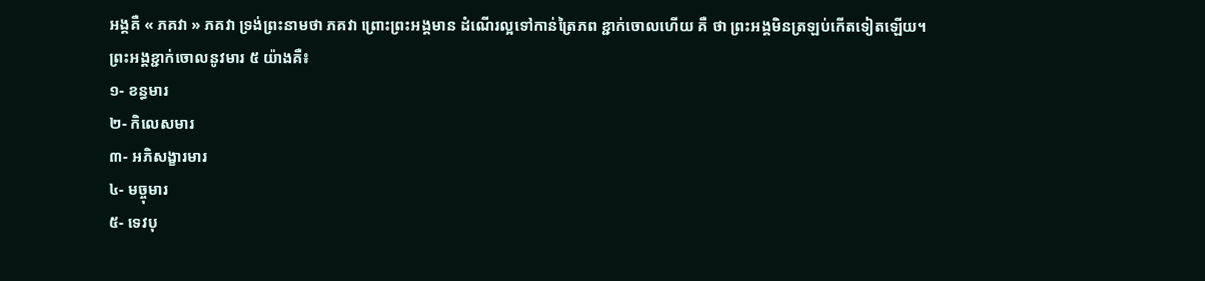អង្គគឺ « ភគវា » ភគវា ទ្រង់ព្រះនាមថា ភគវា ព្រោះព្រះអង្គមាន ដំណើរល្អទៅកាន់ត្រៃភព ខ្ជាក់ចោលហើយ គឺ ថា ព្រះអង្គមិនត្រឡប់កើតទៀតឡើយ។
ព្រះអង្គខ្ជាក់ចោលនូវមារ ៥ យ៉ាងគឺ៖
១- ខន្ធមារ
២- កិលេសមារ
៣- អភិសង្ខារមារ
៤- មច្ចុមារ
៥- ទេវបុ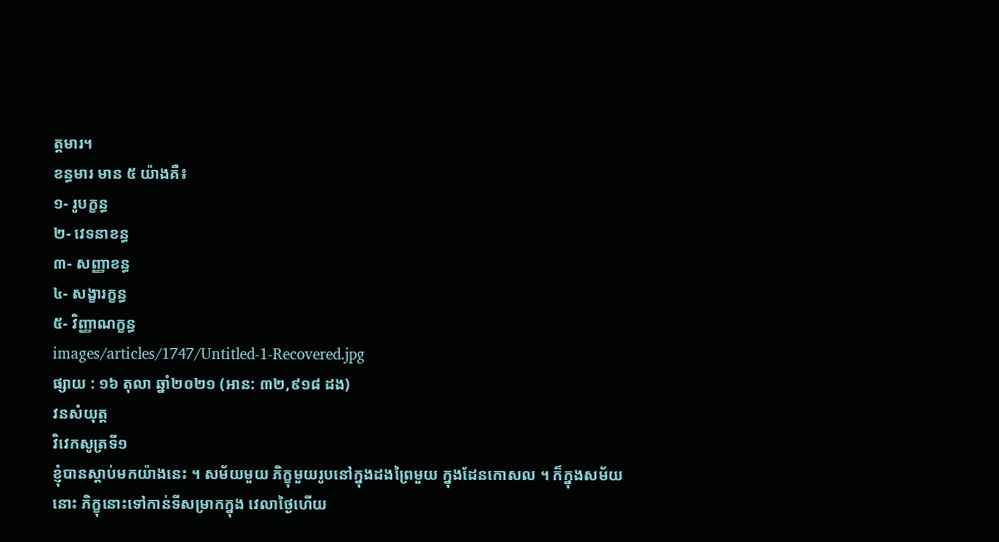ត្តមារ។
ខន្ធមារ មាន ៥ យ៉ាងគឺ៖
១- រូបក្ខន្ធ
២- វេទនាខន្ធ
៣- សញ្ញាខន្ធ
៤- សង្ខារក្ខន្ធ
៥- វិញ្ញាណក្ខន្ធ
images/articles/1747/Untitled-1-Recovered.jpg
ផ្សាយ : ១៦ តុលា ឆ្នាំ២០២១ (អាន: ៣២,៩១៨ ដង)
វនសំយុត្ត
វិវេកសូត្រទី១
ខ្ញុំបានស្តាប់មកយ៉ាងនេះ ។ សម័យមួយ ភិក្ខុមួយរូបនៅក្នុងដងព្រៃមួយ ក្នុងដែនកោសល ។ ក៏ក្នុងសម័យនោះ ភិក្ខុនោះទៅកាន់ទីសម្រាកក្នុង វេលាថ្ងៃហើយ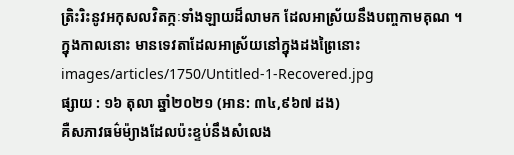ត្រិះរិះនូវអកុសលវិតក្កៈទាំងឡាយដ៏លាមក ដែលអាស្រ័យនឹងបញ្ចកាមគុណ ។
ក្នុងកាលនោះ មានទេវតាដែលអាស្រ័យនៅក្នុងដងព្រៃនោះ
images/articles/1750/Untitled-1-Recovered.jpg
ផ្សាយ : ១៦ តុលា ឆ្នាំ២០២១ (អាន: ៣៤,៩៦៧ ដង)
គឺសភាវធម៌ម៉្យាងដែលប៉ះខ្ទប់នឹងសំលេង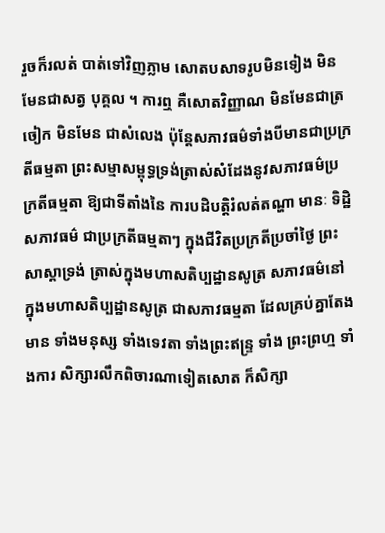រួចក៏រលត់ បាត់ទៅវិញភ្លាម សោតបសាទរូបមិនទៀង មិនមែនជាសត្វ បុគ្គល ។ ការឮ គឺសោតវិញ្ញាណ មិនមែនជាត្រចៀក មិនមែន ជាសំលេង ប៉ុន្តែសភាវធម៌ទាំងបីមានជាប្រក្រតីធម្មតា ព្រះសម្មាសម្ពុទ្ធទ្រង់ត្រាស់សំដែងនូវសភាវធម៌ប្រក្រតីធម្មតា ឱ្យជាទីតាំងនៃ ការបដិបត្តិរំលត់តណ្ហា មានៈ ទិដ្ឋិ សភាវធម៌ ជាប្រក្រតីធម្មតាៗ ក្នុងជីវិតប្រក្រតីប្រចាំថ្ងៃ ព្រះសាស្តាទ្រង់ ត្រាស់ក្នុងមហាសតិប្បដ្ឋានសូត្រ សភាវធម៌នៅក្នុងមហាសតិប្បដ្ឋានសូត្រ ជាសភាវធម្មតា ដែលគ្រប់គ្នាតែងមាន ទាំងមនុស្ស ទាំងទេវតា ទាំងព្រះឥន្ទ្រ ទាំង ព្រះព្រហ្ម ទាំងការ សិក្សារលឹកពិចារណាទៀតសោត ក៏សិក្សា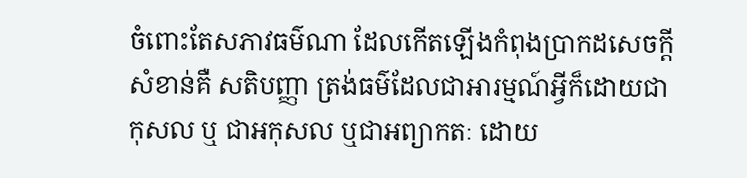ចំពោះតែសភាវធម៌ណា ដែលកើតឡើងកំពុងប្រាកដសេចក្តីសំខាន់គឺ សតិបញ្ញា ត្រង់ធម៌ដែលជាអារម្មណ៍អ្វីក៏ដោយជាកុសល ឬ ជាអកុសល ឬជាអព្យាកតៈ ដោយ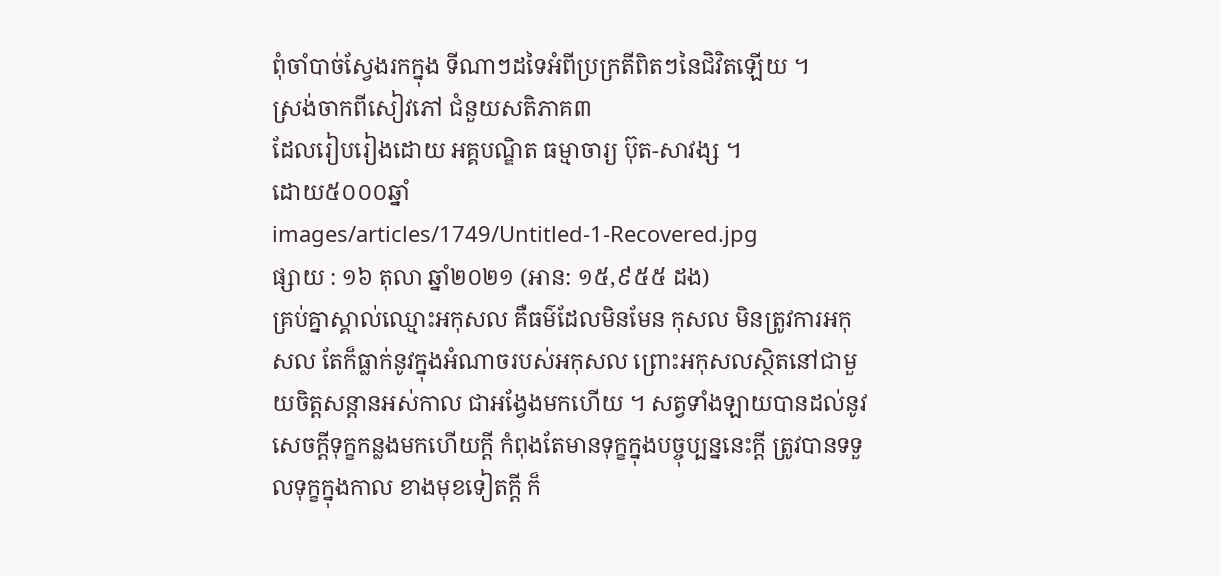ពុំចាំបាច់ស្វែងរកក្នុង ទីណាៗដទៃអំពីប្រក្រតីពិតៗនៃជិវិតឡើយ ។
ស្រង់ចាកពីសៀវភៅ ជំនួយសតិភាគ៣
ដែលរៀបរៀងដោយ អគ្គបណ្ឌិត ធម្មាចារ្យ ប៊ុត-សាវង្ស ។
ដោយ៥០០០ឆ្នាំ
images/articles/1749/Untitled-1-Recovered.jpg
ផ្សាយ : ១៦ តុលា ឆ្នាំ២០២១ (អាន: ១៥,៩៥៥ ដង)
គ្រប់គ្នាស្គាល់ឈ្មោះអកុសល គឺធម៌ដែលមិនមែន កុសល មិនត្រូវការអកុសល តែក៏ធ្លាក់នូវក្នុងអំណាចរបស់អកុសល ព្រោះអកុសលស្ថិតនៅជាមួយចិត្តសន្តានអស់កាល ជាអង្វែងមកហើយ ។ សត្វទាំងឡាយបានដល់នូវសេចក្តីទុក្ខកន្លងមកហើយក្តី កំពុងតែមានទុក្ខក្នុងបច្ចុប្បន្ននេះក្តី ត្រូវបានទទួលទុក្ខក្នុងកាល ខាងមុខទៀតក្តី ក៏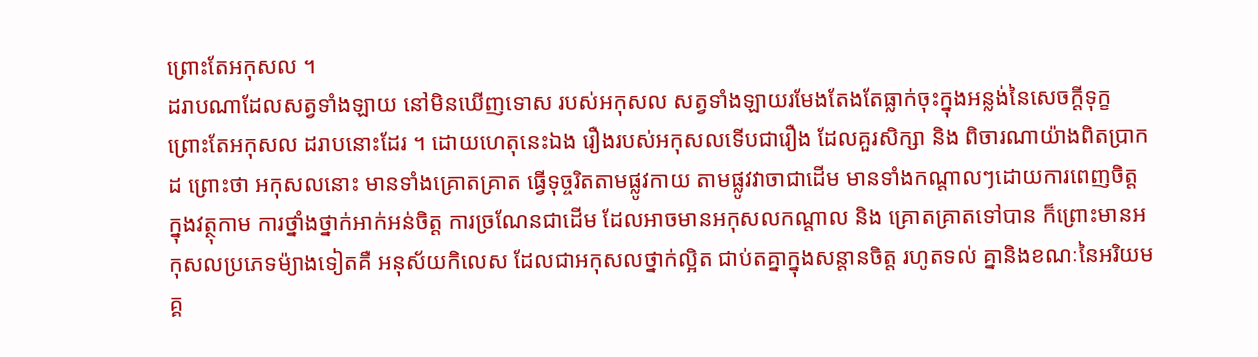ព្រោះតែអកុសល ។
ដរាបណាដែលសត្វទាំងឡាយ នៅមិនឃើញទោស របស់អកុសល សត្វទាំងឡាយរមែងតែងតែធ្លាក់ចុះក្នុងអន្លង់នៃសេចក្តីទុក្ខ ព្រោះតែអកុសល ដរាបនោះដែរ ។ ដោយហេតុនេះឯង រឿងរបស់អកុសលទើបជារឿង ដែលគួរសិក្សា និង ពិចារណាយ៉ាងពិតប្រាកដ ព្រោះថា អកុសលនោះ មានទាំងគ្រោតគ្រាត ធ្វើទុច្ចរិតតាមផ្លូវកាយ តាមផ្លូវវាចាជាដើម មានទាំងកណ្តាលៗដោយការពេញចិត្ត ក្នុងវត្ថុកាម ការថ្នាំងថ្នាក់អាក់អន់ចិត្ត ការច្រណែនជាដើម ដែលអាចមានអកុសលកណ្តាល និង គ្រោតគ្រាតទៅបាន ក៏ព្រោះមានអកុសលប្រភេទម៉្យាងទៀតគឺ អនុស័យកិលេស ដែលជាអកុសលថ្នាក់ល្អិត ជាប់តគ្នាក្នុងសន្តានចិត្ត រហូតទល់ គ្នានិងខណៈនៃអរិយមគ្គ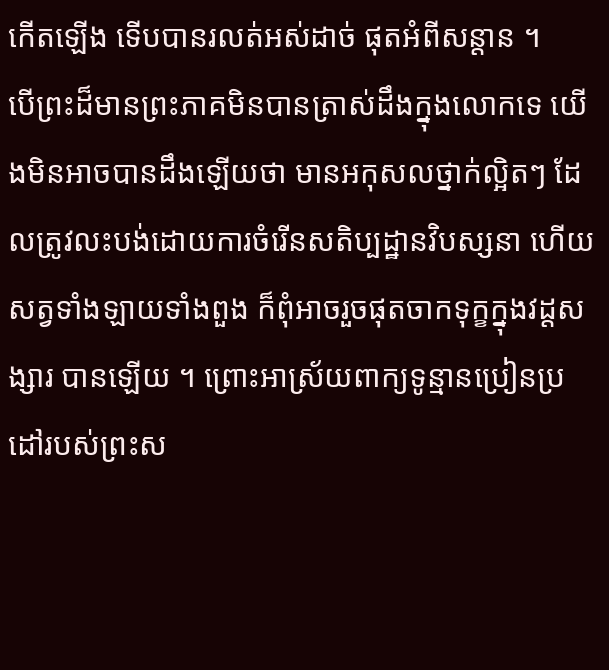កើតឡើង ទើបបានរលត់អស់ដាច់ ផុតអំពីសន្តាន ។
បើព្រះដ៏មានព្រះភាគមិនបានត្រាស់ដឹងក្នុងលោកទេ យើងមិនអាចបានដឹងឡើយថា មានអកុសលថ្នាក់ល្អិតៗ ដែលត្រូវលះបង់ដោយការចំរើនសតិប្បដ្ឋានវិបស្សនា ហើយ សត្វទាំងឡាយទាំងពួង ក៏ពុំអាចរួចផុតចាកទុក្ខក្នុងវដ្តសង្សារ បានឡើយ ។ ព្រោះអាស្រ័យពាក្យទូន្មានប្រៀនប្រដៅរបស់ព្រះស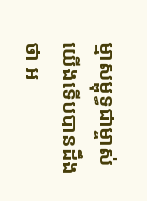ម្មាសម្ពុទ្ធជាម្ចាស់ យើងទើបបានដឹងថា អ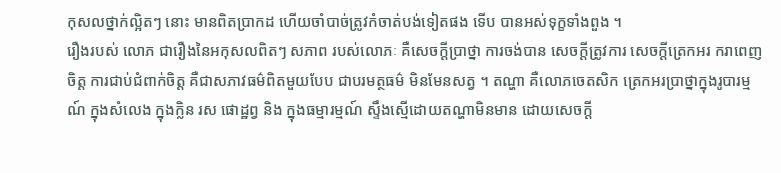កុសលថ្នាក់ល្អិតៗ នោះ មានពិតប្រាកដ ហើយចាំបាច់ត្រូវកំចាត់បង់ទៀតផង ទើប បានអស់ទុក្ខទាំងពួង ។
រឿងរបស់ លោភ ជារឿងនៃអកុសលពិតៗ សភាព របស់លោភៈ គឺសេចក្តីប្រាថ្នា ការចង់បាន សេចក្តីត្រូវការ សេចក្តីត្រេកអរ ករាពេញចិត្ត ការជាប់ជំពាក់ចិត្ត គឺជាសភាវធម៌ពិតមួយបែប ជាបរមត្ថធម៌ មិនមែនសត្វ ។ តណ្ហា គឺលោភចេតសិក ត្រេកអរប្រាថ្នាក្នុងរូបារម្មណ៍ ក្នុងសំលេង ក្នុងក្លិន រស ផោដ្ឋព្វ និង ក្នុងធម្មារម្មណ៍ ស្ទឹងស្មើដោយតណ្ហាមិនមាន ដោយសេចក្តី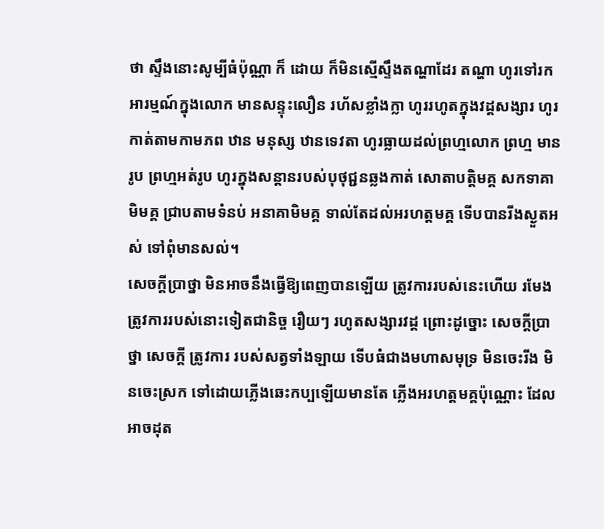ថា ស្ទឹងនោះសូម្បីធំប៉ុណ្ណា ក៏ ដោយ ក៏មិនស្មើស្ទឹងតណ្ហាដែរ តណ្ហា ហូរទៅរកអារម្មណ៍ក្នុងលោក មានសន្ទុះលឿន រហ័សខ្លាំងក្លា ហូររហូតក្នុងវដ្តសង្សារ ហូរកាត់តាមកាមភព ឋាន មនុស្ស ឋានទេវតា ហូរធ្លាយដល់ព្រហ្មលោក ព្រហ្ម មានរូប ព្រហ្មអត់រូប ហូរក្នុងសន្តានរបស់បុថុជ្ជនឆ្លងកាត់ សោតាបត្តិមគ្គ សកទាគាមិមគ្គ ជ្រាបតាមទំនប់ អនាគាមិមគ្គ ទាល់តែដល់អរហត្តមគ្គ ទើបបានរីងស្ងួតអស់ ទៅពុំមានសល់។
សេចក្តីប្រាថ្នា មិនអាចនឹងធ្វើឱ្យពេញបានឡើយ ត្រូវការរបស់នេះហើយ រមែងត្រូវការរបស់នោះទៀតជានិច្ច រឿយៗ រហូតសង្សារវដ្ត ព្រោះដូច្នោះ សេចក្តីប្រាថ្នា សេចក្តី ត្រូវការ របស់សត្វទាំងឡាយ ទើបធំជាងមហាសមុទ្រ មិនចេះរីង មិនចេះស្រក ទៅដោយភ្លើងឆេះកប្បឡើយមានតែ ភ្លើងអរហត្តមគ្គប៉ុណ្ណោះ ដែលអាចដុត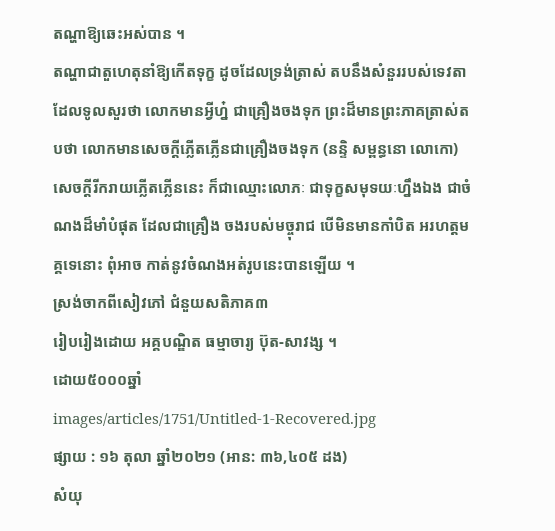តណ្ហាឱ្យឆេះអស់បាន ។
តណ្ហាជាតួហេតុនាំឱ្យកើតទុក្ខ ដូចដែលទ្រង់ត្រាស់ តបនឹងសំនួររបស់ទេវតាដែលទូលសួរថា លោកមានអ្វីហ្ន៎ ជាគ្រឿងចងទុក ព្រះដ៏មានព្រះភាគត្រាស់តបថា លោកមានសេចក្តីភ្លើតភ្លើនជាគ្រឿងចងទុក (នន្ទិ សម្ពន្ធនោ លោកោ) សេចក្តីរីករាយភ្លើតភ្លើននេះ ក៏ជាឈ្មោះលោភៈ ជាទុក្ខសមុទយៈហ្នឹងឯង ជាចំណងដ៏មាំបំផុត ដែលជាគ្រឿង ចងរបស់មច្ចុរាជ បើមិនមានកាំបិត អរហត្តមគ្គទេនោះ ពុំអាច កាត់នូវចំណងអត់រូបនេះបានឡើយ ។
ស្រង់ចាកពីសៀវភៅ ជំនួយសតិភាគ៣
រៀបរៀងដោយ អគ្គបណ្ឌិត ធម្មាចារ្យ ប៊ុត-សាវង្ស ។
ដោយ៥០០០ឆ្នាំ
images/articles/1751/Untitled-1-Recovered.jpg
ផ្សាយ : ១៦ តុលា ឆ្នាំ២០២១ (អាន: ៣៦,៤០៥ ដង)
សំយុ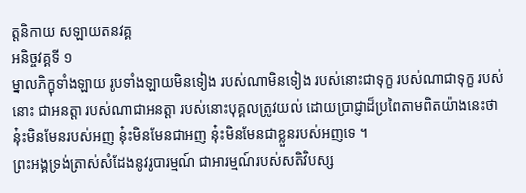ត្តនិកាយ សឡាយតនវគ្គ
អនិច្ចវគ្គទី ១
ម្នាលភិក្ខុទាំងឡាយ រូបទាំងឡាយមិនទៀង របស់ណាមិនទៀង របស់នោះជាទុក្ខ របស់ណាជាទុក្ខ របស់នោះ ជាអនត្តា របស់ណាជាអនត្តា របស់នោះបុគ្គលត្រូវយល់ ដោយប្រាជ្ញាដ៏ប្រពៃតាមពិតយ៉ាងនេះថា នុ៎ះមិនមែនរបស់អញ នុ៎ះមិនមែនជាអញ នុ៎ះមិនមែនជាខ្លួនរបស់អញទេ ។
ព្រះអង្គទ្រង់ត្រាស់សំដែងនូវរូបារម្មណ៍ ជាអារម្មណ៍របស់សតិវិបស្ស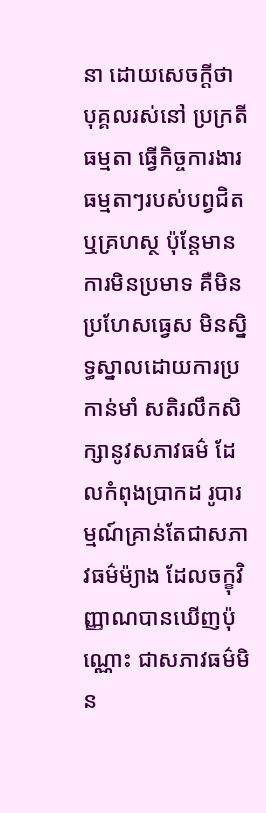នា ដោយសេចក្តីថា បុគ្គលរស់នៅ ប្រក្រតីធម្មតា ធ្វើកិច្ចការងារធម្មតាៗរបស់បព្វជិត ឬគ្រហស្ថ ប៉ុន្តែមានការមិនប្រមាទ គឺមិនប្រហែសធ្វេស មិនស្និទ្ធស្នាលដោយការប្រកាន់មាំ សតិរលឹកសិក្សានូវសភាវធម៌ ដែលកំពុងប្រាកដ រូបារម្មណ៍គ្រាន់តែជាសភាវធម៌ម៉្យាង ដែលចក្ខុវិញ្ញាណបានឃើញប៉ុណ្ណោះ ជាសភាវធម៌មិន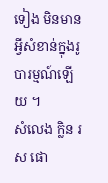ទៀង មិនមានអ្វីសំខាន់ក្នុងរូបារម្មណ៍ឡើយ ។
សំលេង ក្លិន រស ផោ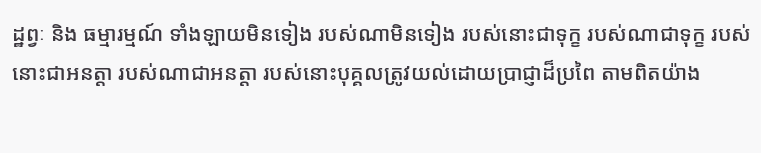ដ្ឋព្វៈ និង ធម្មារម្មណ៍ ទាំងឡាយមិនទៀង របស់ណាមិនទៀង របស់នោះជាទុក្ខ របស់ណាជាទុក្ខ របស់នោះជាអនត្តា របស់ណាជាអនត្តា របស់នោះបុគ្គលត្រូវយល់ដោយប្រាជ្ញាដ៏ប្រពៃ តាមពិតយ៉ាង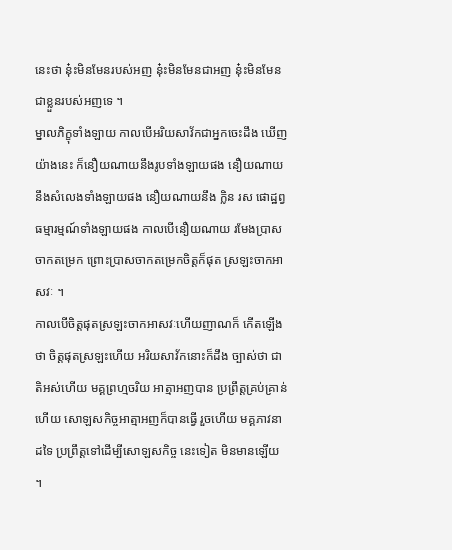នេះថា នុ៎ះមិនមែនរបស់អញ នុ៎ះមិនមែនជាអញ នុ៎ះមិនមែនជាខ្លួនរបស់អញទេ ។
ម្នាលភិក្ខុទាំងឡាយ កាលបើអរិយសាវ័កជាអ្នកចេះដឹង ឃើញយ៉ាងនេះ ក៏នឿយណាយនឹងរូបទាំងឡាយផង នឿយណាយនឹងសំលេងទាំងឡាយផង នឿយណាយនឹង ក្លិន រស ផោដ្ឋព្វ ធម្មារម្មណ៍ទាំងឡាយផង កាលបើនឿយណាយ រមែងប្រាសចាកតម្រេក ព្រោះប្រាសចាកតម្រេកចិត្តក៏ផុត ស្រឡះចាកអាសវៈ ។
កាលបើចិត្តផុតស្រឡះចាកអាសវៈហើយញាណក៏ កើតឡើងថា ចិត្តផុតស្រឡះហើយ អរិយសាវ័កនោះក៏ដឹង ច្បាស់ថា ជាតិអស់ហើយ មគ្គព្រហ្មចរិយ អាត្មាអញបាន ប្រព្រឹត្តគ្រប់គ្រាន់ហើយ សោឡសកិច្ចអាត្មាអញក៏បានធ្វើ រួចហើយ មគ្គភាវនាដទៃ ប្រព្រឹត្តទៅដើម្បីសោឡសកិច្ច នេះទៀត មិនមានឡើយ ។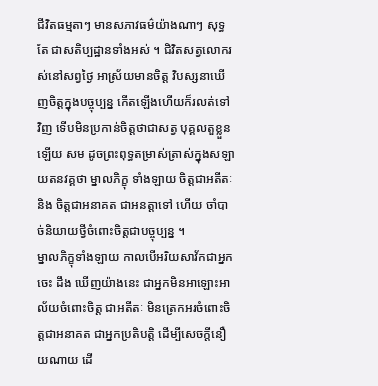ជីវិតធម្មតាៗ មានសភាវធម៌យ៉ាងណាៗ សុទ្ធតែ ជាសតិប្បដ្ឋានទាំងអស់ ។ ជិវិតសត្វលោករស់នៅសព្វថ្ងៃ អាស្រ័យមានចិត្ត វិបស្សនាឃើញចិត្តក្នុងបច្ចុប្បន្ន កើតឡើងហើយក៏រលត់ទៅ វិញ ទើបមិនប្រកាន់ចិត្តថាជាសត្វ បុគ្គលតួខ្លួនឡើយ សម ដូចព្រះពុទ្ធតម្រាស់ត្រាស់ក្នុងសឡាយតនវគ្គថា ម្នាលភិក្ខុ ទាំងឡាយ ចិត្តជាអតីតៈ និង ចិត្តជាអនាគត ជាអនត្តាទៅ ហើយ ចាំបាច់និយាយថ្វីចំពោះចិត្តជាបច្ចុប្បន្ន ។
ម្នាលភិក្ខុទាំងឡាយ កាលបើអរិយសាវ័កជាអ្នកចេះ ដឹង ឃើញយ៉ាងនេះ ជាអ្នកមិនអាឡោះអាល័យចំពោះចិត្ត ជាអតីតៈ មិនត្រេកអរចំពោះចិត្តជាអនាគត ជាអ្នកប្រតិបត្តិ ដើម្បីសេចក្តីនឿយណាយ ដើ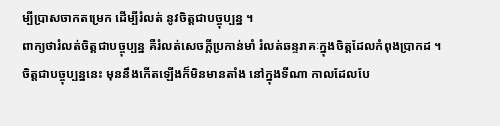ម្បីប្រាសចាកតម្រេក ដើម្បីរំលត់ នូវចិត្តជាបច្ចុប្បន្ន ។
ពាក្យថារំលត់ចិត្តជាបច្ចុប្បន្ន គឺរំលត់សេចក្តីប្រកាន់មាំ រំលត់ឆន្ទរាគៈក្នុងចិត្តដែលកំពុងប្រាកដ ។ ចិត្តជាបច្ចុប្បន្ននេះ មុននឹងកើតឡើងក៏មិនមានតាំង នៅក្នុងទីណា កាលដែលបែ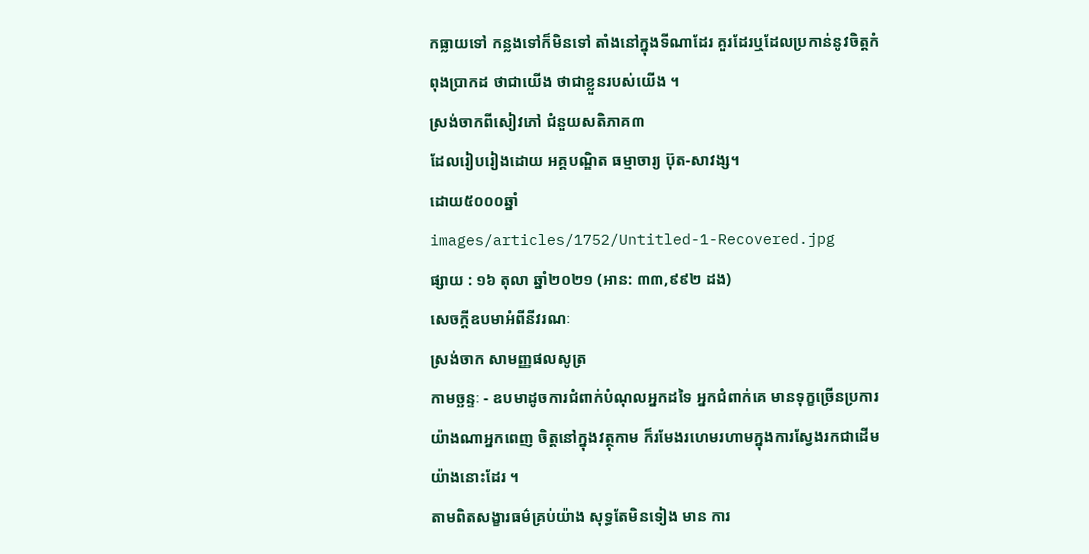កធ្លាយទៅ កន្លងទៅក៏មិនទៅ តាំងនៅក្នុងទីណាដែរ គួរដែរឬដែលប្រកាន់នូវចិត្តកំពុងប្រាកដ ថាជាយើង ថាជាខ្លួនរបស់យើង ។
ស្រង់ចាកពីសៀវភៅ ជំនួយសតិភាគ៣
ដែលរៀបរៀងដោយ អគ្គបណ្ឌិត ធម្មាចារ្យ ប៊ុត-សាវង្ស។
ដោយ៥០០០ឆ្នាំ
images/articles/1752/Untitled-1-Recovered.jpg
ផ្សាយ : ១៦ តុលា ឆ្នាំ២០២១ (អាន: ៣៣,៩៩២ ដង)
សេចក្តីឧបមាអំពីនីវរណៈ
ស្រង់ចាក សាមញ្ញផលសូត្រ
កាមច្ឆន្ទៈ - ឧបមាដូចការជំពាក់បំណុលអ្នកដទៃ អ្នកជំពាក់គេ មានទុក្ខច្រើនប្រការ យ៉ាងណាអ្នកពេញ ចិត្តនៅក្នុងវត្ថុកាម ក៏រមែងរហេមរហាមក្នុងការស្វែងរកជាដើម យ៉ាងនោះដែរ ។
តាមពិតសង្ខារធម៌គ្រប់យ៉ាង សុទ្ធតែមិនទៀង មាន ការ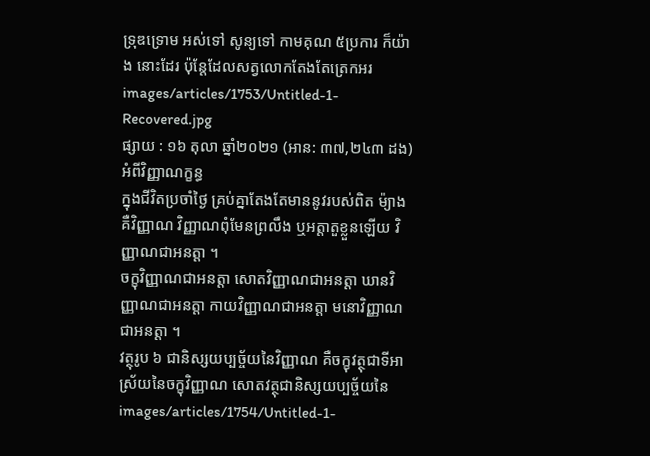ទ្រុឌទ្រោម អស់ទៅ សូន្យទៅ កាមគុណ ៥ប្រការ ក៏យ៉ាង នោះដែរ ប៉ុន្តែដែលសត្វលោកតែងតែត្រេកអរ
images/articles/1753/Untitled-1-Recovered.jpg
ផ្សាយ : ១៦ តុលា ឆ្នាំ២០២១ (អាន: ៣៧,២៤៣ ដង)
អំពីវិញ្ញាណក្ខន្ធ
ក្នុងជីវិតប្រចាំថ្ងៃ គ្រប់គ្នាតែងតែមាននូវរបស់ពិត ម៉្យាងគឺវិញ្ញាណ វិញ្ញាណពុំមែនព្រលឹង ឬអត្តាតួខ្លួនឡើយ វិញ្ញាណជាអនត្តា ។
ចក្ខុវិញ្ញាណជាអនត្តា សោតវិញ្ញាណជាអនត្តា ឃានវិញ្ញាណជាអនត្តា កាយវិញ្ញាណជាអនត្តា មនោវិញ្ញាណជាអនត្តា ។
វត្ថុរូប ៦ ជានិស្សយប្បច្ច័យនៃវិញ្ញាណ គឺចក្ខុវត្ថុជាទីអាស្រ័យនៃចក្ខុវិញ្ញាណ សោតវត្ថុជានិស្សយប្បច្ច័យនៃ
images/articles/1754/Untitled-1-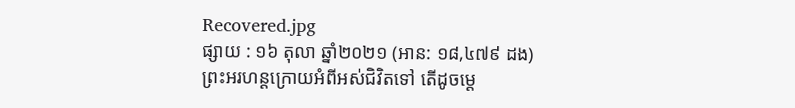Recovered.jpg
ផ្សាយ : ១៦ តុលា ឆ្នាំ២០២១ (អាន: ១៨,៤៧៩ ដង)
ព្រះអរហន្តក្រោយអំពីអស់ជិវិតទៅ តើដូចម្តេ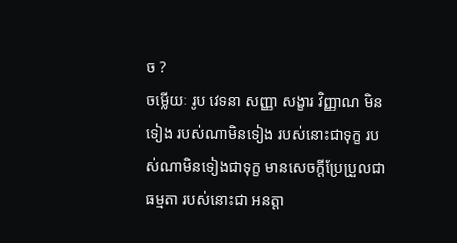ច ?
ចម្លើយៈ រូប វេទនា សញ្ញា សង្ខារ វិញ្ញាណ មិនទៀង របស់ណាមិនទៀង របស់នោះជាទុក្ខ របស់ណាមិនទៀងជាទុក្ខ មានសេចក្តីប្រែប្រួលជាធម្មតា របស់នោះជា អនត្តា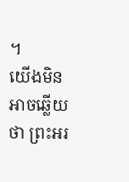។
យើងមិនអាចឆ្លើយថា ព្រះអរ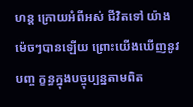ហន្ត ក្រោយអំពីអស់ ជីវិតទៅ យ៉ាងម៉េចៗបានឡើយ ព្រោះយើងឃើញនូវបញ្ច ក្ខន្ធក្នុងបច្ចុប្បន្នតាមពិត